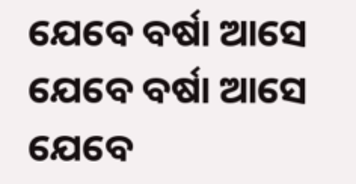ଯେବେ ବର୍ଷା ଆସେ
ଯେବେ ବର୍ଷା ଆସେ
ଯେବେ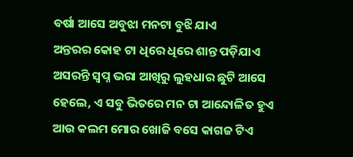ବର୍ଷା ଆସେ ଅବୁଝା ମନଟା ବୁଝି ଯାଏ
ଅନ୍ତରର କୋହ ଟା ଧିରେ ଧିରେ ଶାନ୍ତ ପଡ଼ିଯାଏ
ଅସରନ୍ତି ସ୍ଵପ୍ନ ଭରା ଆଖିରୁ ଲୁହଧାର ଛୁଟି ଆସେ
ହେଲେ, ଏ ସବୁ ଭିତରେ ମନ ଟା ଆନ୍ଦୋଳିତ ହୁଏ
ଆଉ କଲମ ମୋର ଖୋଜି ବସେ କାଗଜ ଟିଏ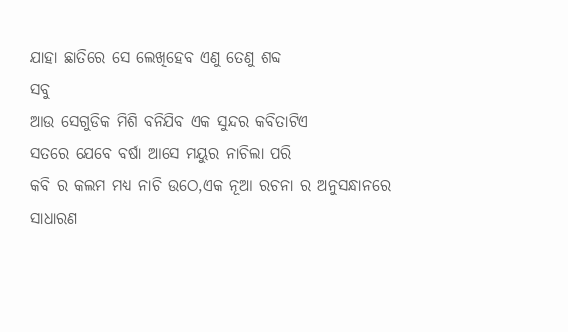ଯାହା ଛାତିରେ ସେ ଲେଖିହେବ ଏଣୁ ତେଣୁ ଶବ୍ଦ
ସବୁ
ଆଉ ସେଗୁଡିକ ମିଶି ବନିଯିବ ଏକ ସୁନ୍ଦର କବିତାଟିଏ
ସତରେ ଯେବେ ବର୍ଷା ଆସେ ମୟୁର ନାଚିଲା ପରି
କବି ର କଲମ ମଧ୍ଯ ନାଚି ଉଠେ,ଏକ ନୂଆ ରଚନା ର ଅନୁସନ୍ଧାନରେ
ସାଧାରଣ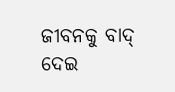ଜୀବନକୁ ବାଦ୍ ଦେଇ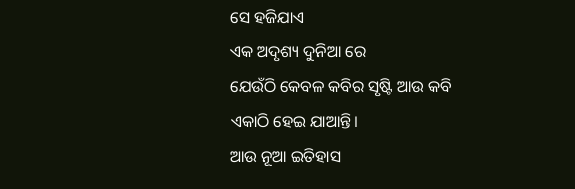ସେ ହଜିଯାଏ
ଏକ ଅଦୃଶ୍ୟ ଦୁନିଆ ରେ
ଯେଉଁଠି କେବଳ କବିର ସୃଷ୍ଟି ଆଉ କବି
ଏକାଠି ହେଇ ଯାଆନ୍ତି।
ଆଉ ନୂଆ ଇତିହାସ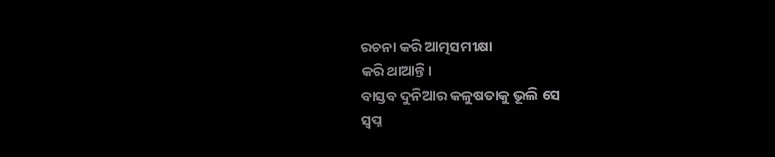ରଚନା କରି ଆତ୍ମସମୀକ୍ଷା
କରି ଥାଆନ୍ତି।
ବାସ୍ତବ ଦୁନିଆର କଳୁଷତାକୁ ଭୂଲି ସେ
ସ୍ଵପ୍ନ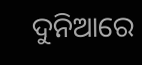ଦୁନିଆରେ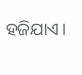ହଜିଯାଏ।